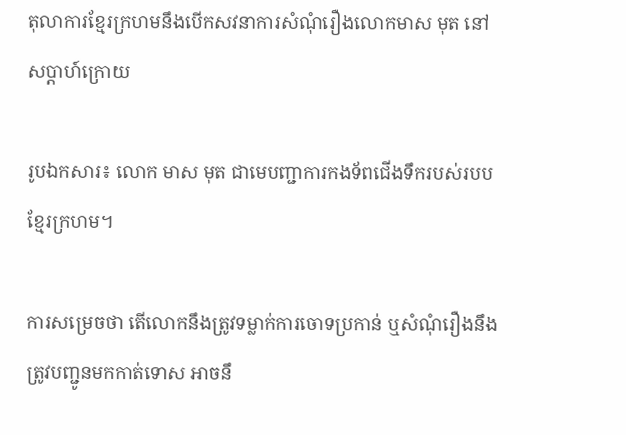តុលាការខ្មែរក្រហមនឹងបើកសវនាការសំណុំរឿងលោកមាស មុត នៅសប្តាហ៍ក្រោយ

រូបឯកសារ៖ លោក មាស មុត ជាមេបញ្ជាការកងទ័ពជើងទឹករបស់របបខ្មែរក្រហម។

ការសម្រេចថា តើលោកនឹងត្រូវទម្លាក់ការចោទប្រកាន់ ឬសំណុំរឿងនឹងត្រូវបញ្ជូនមកកាត់ទោស អាចនឹ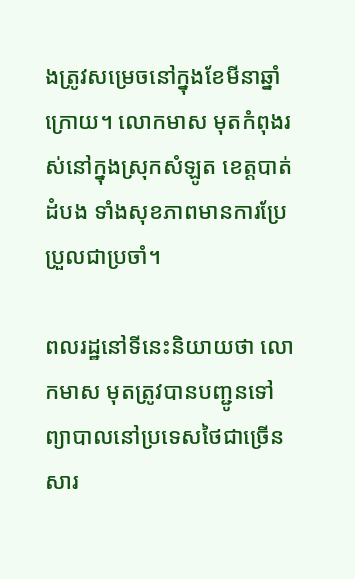ងត្រូវសម្រេចនៅក្នុងខែមីនាឆ្នាំក្រោយ។ លោកមាស មុតកំពុងរស់នៅក្នុងស្រុកសំឡូត ខេត្តបាត់ដំបង ទាំងសុខភាពមានការប្រែប្រួលជាប្រចាំ។

ពលរដ្ឋនៅទីនេះនិយាយថា លោកមាស មុតត្រូវបានបញ្ជូនទៅព្យាបាលនៅប្រទេសថៃជាច្រើនសារ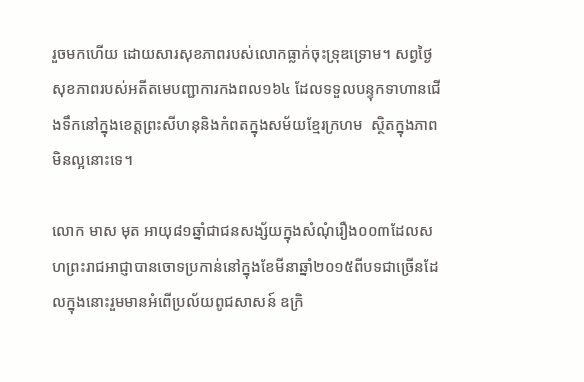រួចមកហើយ ដោយសារសុខភាពរបស់លោកធ្លាក់ចុះទ្រុឌទ្រោម។ សព្វថ្ងៃសុខភាពរបស់អតីតមេបញ្ជាការកងពល១៦៤ ដែលទទួលបន្ទុកទាហានជើងទឹកនៅក្នុងខេត្តព្រះសីហនុនិងកំពតក្នុងសម័យខ្មែរក្រហម  ស្ថិតក្នុងភាពមិនល្អនោះទេ។

លោក មាស មុត អាយុ៨១ឆ្នាំជាជនសង្ស័យក្នុងសំណុំរឿង០០៣ដែលសហព្រះរាជអាជ្ញាបានចោទប្រកាន់នៅក្នុងខែមីនាឆ្នាំ២០១៥ពីបទជាច្រើនដែលក្នុងនោះរួមមានអំពើប្រល័យពូជសាសន៍ ឧក្រិ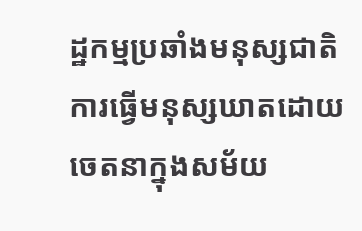ដ្ឋកម្មប្រឆាំងមនុស្សជាតិ ការធ្វើមនុស្សឃាតដោយចេតនាក្នុងសម័យ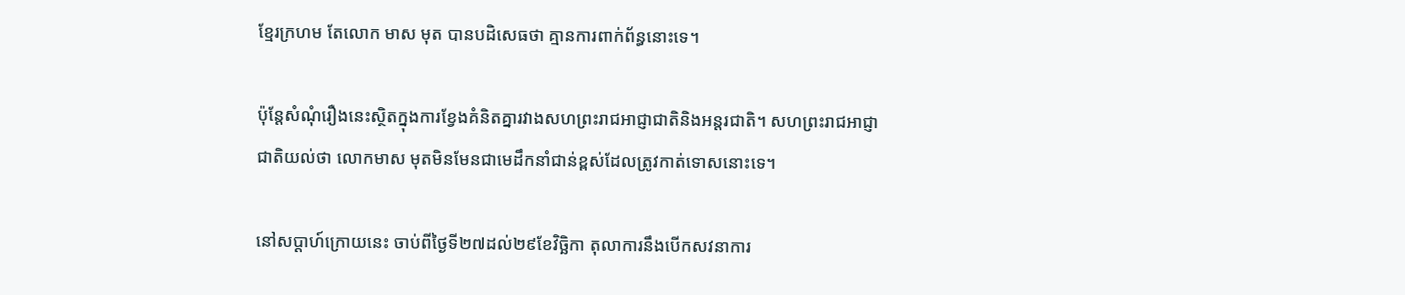ខ្មែរក្រហម តែលោក មាស មុត បានបដិសេធថា គ្មានការពាក់ព័ន្ធនោះទេ។

ប៉ុន្តែសំណុំរឿងនេះស្ថិតក្នុងការខ្វែងគំនិតគ្នារវាងសហព្រះរាជអាជ្ញាជាតិនិងអន្តរជាតិ។ សហព្រះរាជអាជ្ញាជាតិយល់ថា លោកមាស មុតមិនមែនជាមេដឹកនាំជាន់ខ្ពស់ដែលត្រូវកាត់ទោសនោះទេ។

នៅសប្តាហ៍ក្រោយនេះ ចាប់ពីថ្ងៃទី២៧ដល់២៩ខែវិច្ឆិកា តុលាការនឹងបើកសវនាការ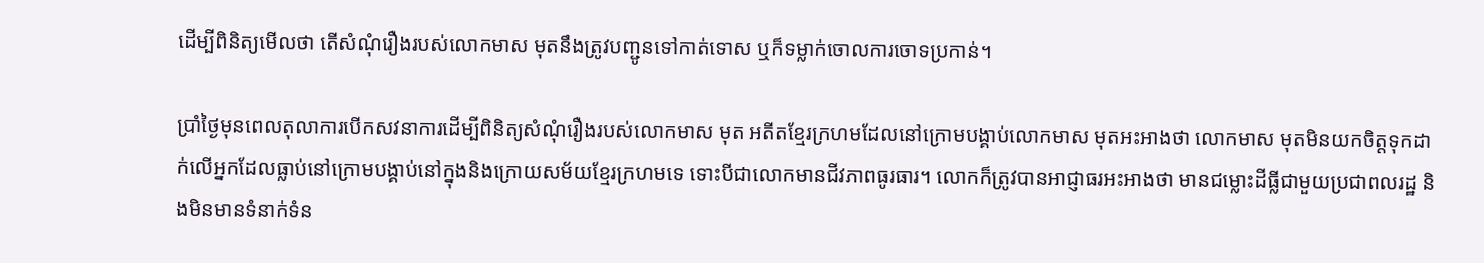ដើម្បីពិនិត្យមើលថា តើសំណុំរឿងរបស់លោកមាស មុតនឹងត្រូវបញ្ជូនទៅកាត់ទោស ឬក៏ទម្លាក់ចោលការចោទប្រកាន់។

ប្រាំថ្ងៃមុនពេលតុលាការបើកសវនាការដើម្បីពិនិត្យសំណុំរឿងរបស់លោកមាស មុត អតីតខ្មែរក្រហមដែលនៅក្រោមបង្គាប់លោកមាស មុតអះអាងថា លោកមាស មុតមិនយកចិត្តទុកដាក់លើអ្នកដែលធ្លាប់នៅក្រោមបង្គាប់នៅក្នុងនិងក្រោយសម័យខ្មែរក្រហមទេ ទោះបីជាលោកមានជីវភាពធូរធារ។ លោកក៏ត្រូវបានអាជ្ញាធរអះអាងថា មានជម្លោះដីធ្លីជាមួយប្រជាពលរដ្ឋ និងមិនមានទំនាក់ទំន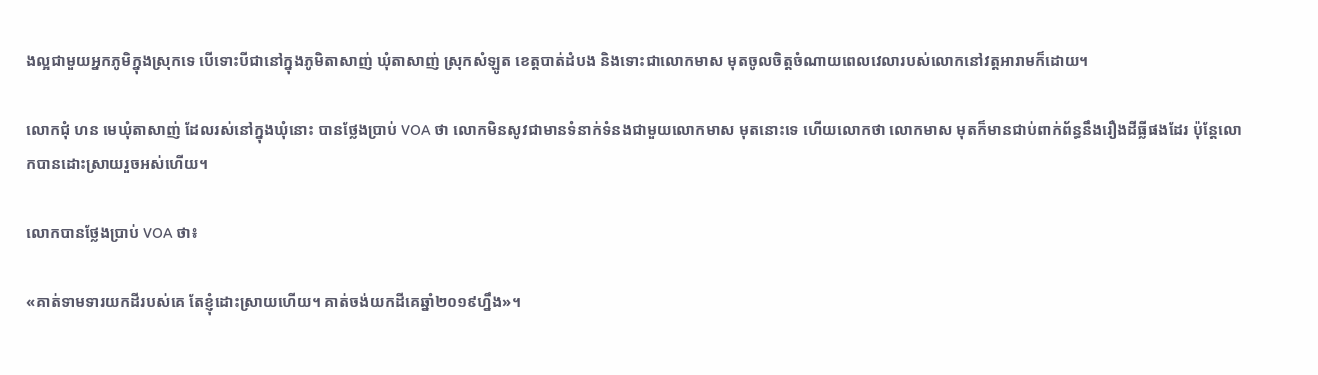ងល្អជាមួយអ្នកភូមិក្នុងស្រុកទេ បើទោះបីជានៅក្នុងភូមិតាសាញ់ ឃុំតាសាញ់ ស្រុកសំឡូត ខេត្តបាត់ដំបង និងទោះជាលោកមាស មុតចូលចិត្តចំណាយពេលវេលារបស់លោកនៅវត្តអារាមក៏ដោយ។

លោកជុំ ហន មេឃុំតាសាញ់ ដែលរស់នៅក្នុងឃុំនោះ បានថ្លែងប្រាប់ VOA ថា លោកមិនសូវជាមានទំនាក់ទំនងជាមួយលោកមាស មុតនោះទេ ហើយលោកថា លោកមាស មុតក៏មានជាប់ពាក់ព័ន្ធនឹងរឿងដីធ្លីផងដែរ ប៉ុន្តែលោកបានដោះស្រាយរួចអស់ហើយ។

លោកបានថ្លែងប្រាប់ VOA ថា៖

«គាត់ទាមទារយកដីរបស់គេ តែខ្ញុំដោះស្រាយហើយ។ គាត់ចង់យកដីគេឆ្នាំ២០១៩ហ្នឹង»។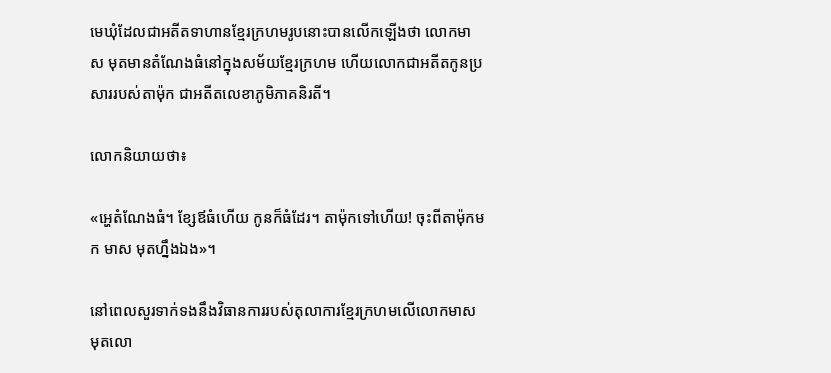មេឃុំដែលជាអតីតទាហានខ្មែរក្រហមរូបនោះបានលើកឡើងថា លោកមាស មុតមានតំណែងធំនៅក្នុងសម័យខ្មែរក្រហម ហើយលោកជាអតីតកូនប្រសាររបស់តាម៉ុក ជាអតីតលេខាភូមិភាគនិរតី។

លោកនិយាយថា៖

«អ្ហេតំណែងធំ។ ខ្សែឪធំហើយ កូនក៏ធំដែរ។ តាម៉ុកទៅហើយ! ចុះពីតាម៉ុកមក មាស មុតហ្នឹងឯង»។

នៅពេលសួរទាក់ទងនឹងវិធានការរបស់តុលាការខ្មែរក្រហមលើលោកមាស មុតលោ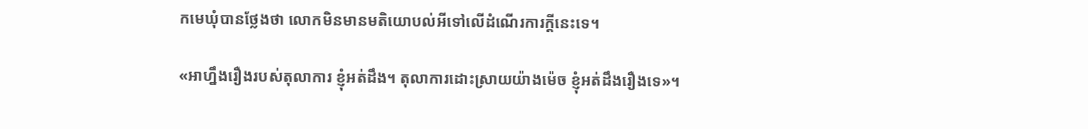កមេឃុំបានថ្លែងថា លោកមិនមានមតិយោបល់អីទៅលើដំណើរការក្តីនេះទេ។

«អាហ្នឹងរឿងរបស់តុលាការ ខ្ញុំអត់ដឹង។ តុលាការដោះស្រាយយ៉ាងម៉េច ខ្ញុំអត់ដឹងរឿងទេ»។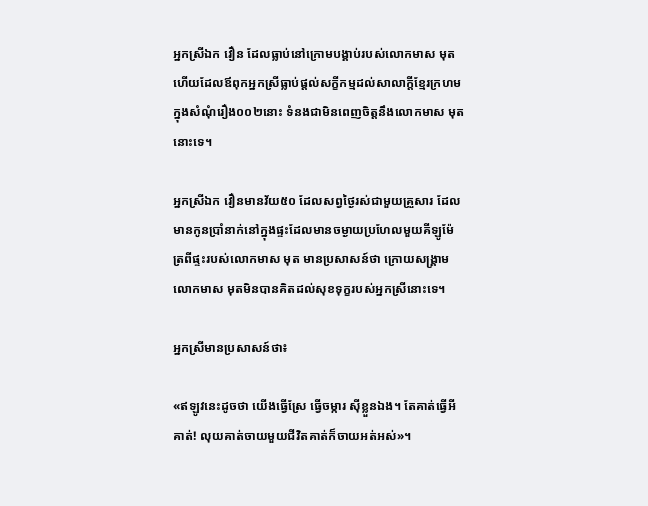អ្នកស្រីឯក វឿន ដែលធ្លាប់នៅក្រោមបង្គាប់របស់លោកមាស មុត ហើយដែលឪពុកអ្នកស្រីធ្លាប់ផ្តល់សក្ខីកម្មដល់សាលាក្តីខ្មែរក្រហមក្នុងសំណុំរឿង០០២នោះ ទំនងជាមិនពេញចិត្តនឹងលោកមាស មុតនោះទេ។

អ្នកស្រីឯក វឿនមានវ័យ៥០ ដែលសព្វថ្ងៃរស់ជាមួយគ្រួសារ ដែលមានកូនប្រាំនាក់នៅក្នុងផ្ទះដែលមានចម្ងាយប្រហែលមួយគីឡូម៉ែត្រពីផ្ទះរបស់លោកមាស មុត មានប្រសាសន៍ថា ក្រោយសង្រ្គាម លោកមាស មុតមិនបានគិតដល់សុខទុក្ខរបស់អ្នកស្រីនោះទេ។

អ្នកស្រីមានប្រសាសន៍ថា៖

«ឥឡូវនេះដូចថា យើងធ្វើស្រែ ធ្វើចម្ការ ស៊ីខ្លួនឯង។ តែគាត់ធ្វើអីគាត់! លុយគាត់ចាយមួយជីវិតគាត់ក៏ចាយអត់អស់»។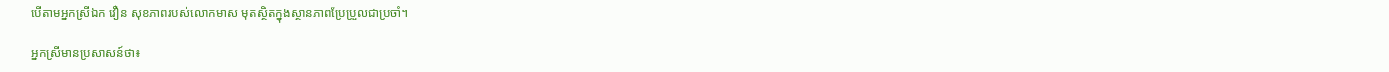បើតាមអ្នកស្រីឯក វឿន សុខភាពរបស់លោកមាស មុតស្ថិតក្នុងស្ថានភាពប្រែប្រួលជាប្រចាំ។

អ្នកស្រីមានប្រសាសន៍ថា៖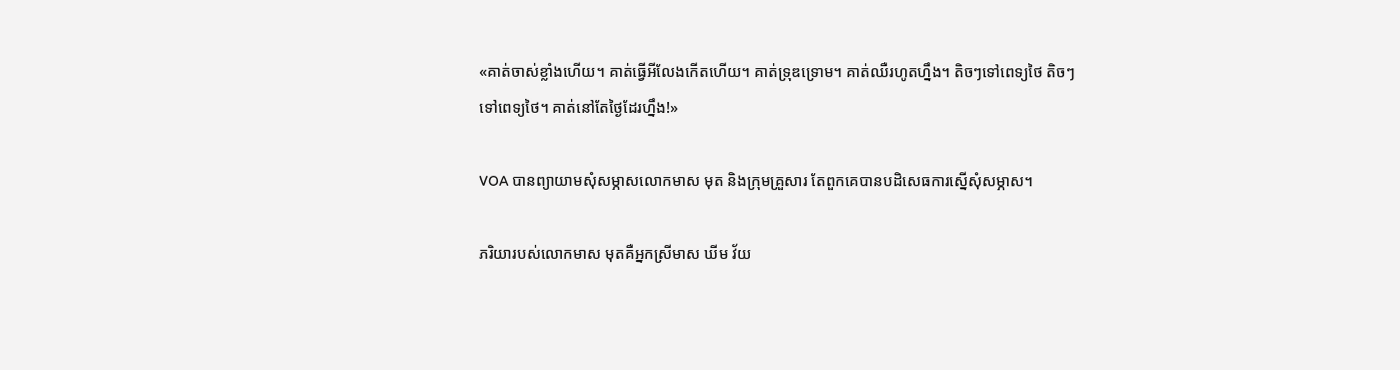«គាត់ចាស់ខ្លាំងហើយ។ គាត់ធ្វើអីលែងកើតហើយ។ គាត់ទ្រុឌទ្រោម។ គាត់ឈឺរហូតហ្នឹង។ តិចៗទៅពេទ្យថៃ តិចៗទៅពេទ្យថៃ។ គាត់នៅតែថ្ងៃដែរហ្នឹង!»

VOA បានព្យាយាមសុំសម្ភាសលោកមាស មុត និងក្រុមគ្រួសារ តែពួកគេបានបដិសេធការស្នើសុំសម្ភាស។

ភរិយារបស់លោកមាស មុតគឺអ្នកស្រីមាស ឃីម វ័យ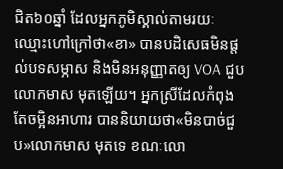ជិត៦០ឆ្នាំ ដែលអ្នកភូមិស្គាល់តាមរយៈឈ្មោះហៅក្រៅថា«ខា» បានបដិសេធមិនផ្តល់បទសម្ភាស និងមិនអនុញ្ញាតឲ្យ VOA ជួបលោកមាស មុតឡើយ។ អ្នកស្រីដែលកំពុងតែចម្អិនអាហារ បាននិយាយថា«មិនបាច់ជួប»លោកមាស មុតទេ ខណៈលោ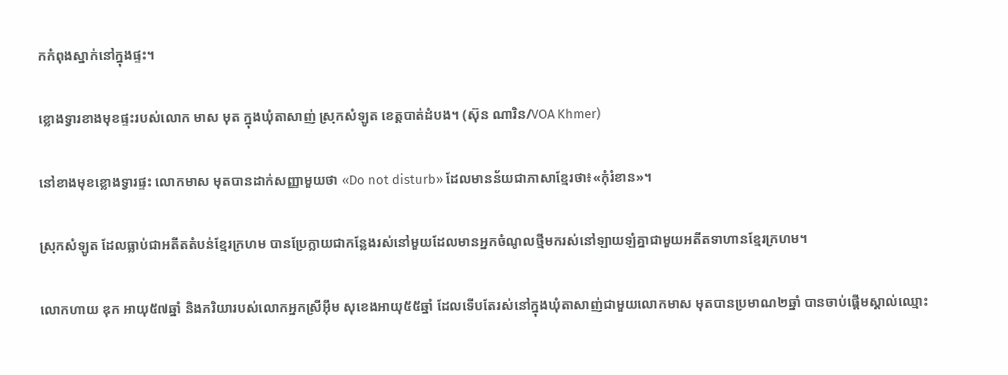កកំពុងស្នាក់នៅក្នុងផ្ទះ។

ខ្លោងទ្វារខាងមុខផ្ទះរបស់លោក មាស មុត ក្នុងឃុំតាសាញ់ ស្រុកសំឡូត ខេត្តបាត់ដំបង។ (ស៊ុន ណារិន/VOA Khmer)

នៅខាងមុខខ្លោងទ្វារផ្ទះ លោកមាស មុតបានដាក់សញ្ញាមួយថា «Do not disturb» ដែលមានន័យជាភាសាខ្មែរថា៖«កុំរំខាន»។

ស្រុកសំឡូត ដែលធ្លាប់ជាអតីតតំបន់ខ្មែរក្រហម បានប្រែក្លាយជាកន្លែងរស់នៅមួយដែលមានអ្នកចំណូលថ្មីមករស់នៅឡាយឡំគ្នាជាមួយអតីតទាហានខ្មែរក្រហម។

លោកហាយ ឌុក អាយុ៥៧ឆ្នាំ និងភរិយារបស់លោកអ្នកស្រីអ៊ឹម សុខេងអាយុ៥៥ឆ្នាំ ដែលទើបតែរស់នៅក្នុងឃុំតាសាញ់ជាមួយលោកមាស មុតបានប្រមាណ២ឆ្នាំ បានចាប់ផ្តើមស្គាល់ឈ្មោះ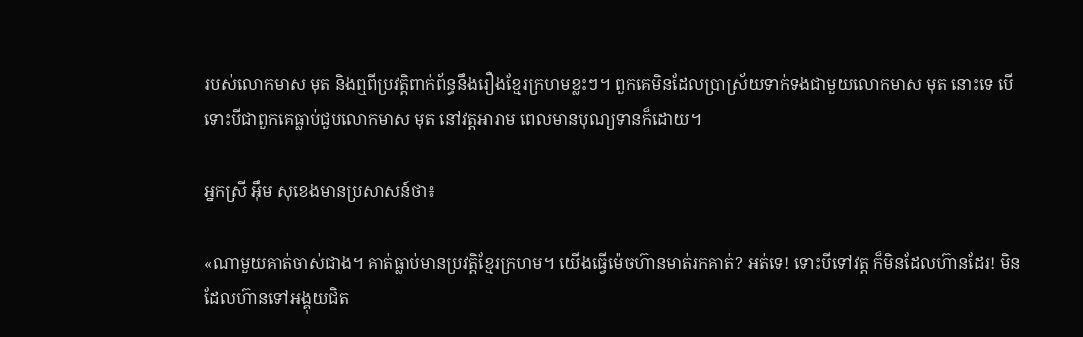របស់លោកមាស មុត និងឮពីប្រវត្តិពាក់ព័ន្ធនឹងរឿងខ្មែរក្រហមខ្លះៗ។ ពួកគេមិនដែលប្រាស្រ័យទាក់ទងជាមួយលោកមាស មុត នោះទេ បើទោះបីជាពួកគេធ្លាប់ជួបលោកមាស មុត នៅវត្តអារាម ពេលមានបុណ្យទានក៏ដោយ។

អ្នកស្រី អ៊ឹម សុខេងមានប្រសាសន៍ថា៖

«ណាមួយគាត់ចាស់ជាង។ គាត់ធ្លាប់មានប្រវត្តិខ្មែរក្រហម។ យើងធ្វើម៉េចហ៊ានមាត់រកគាត់? អត់ទេ! ទោះបីទៅវត្ត ក៏មិនដែលហ៊ានដែរ! មិនដែលហ៊ានទៅអង្គុយជិត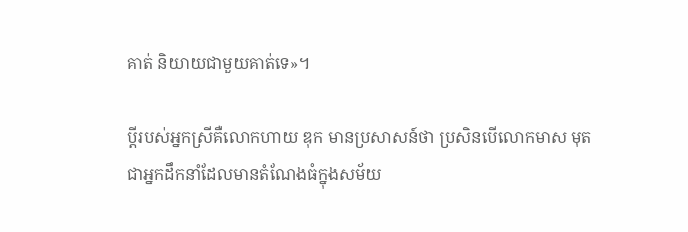គាត់ និយាយជាមួយគាត់ទេ»។

ប្តីរបស់អ្នកស្រីគឺលោកហាយ ឌុក មានប្រសាសន៍ថា ប្រសិនបើលោកមាស មុតជាអ្នកដឹកនាំដែលមានតំណែងធំក្នុងសម័យ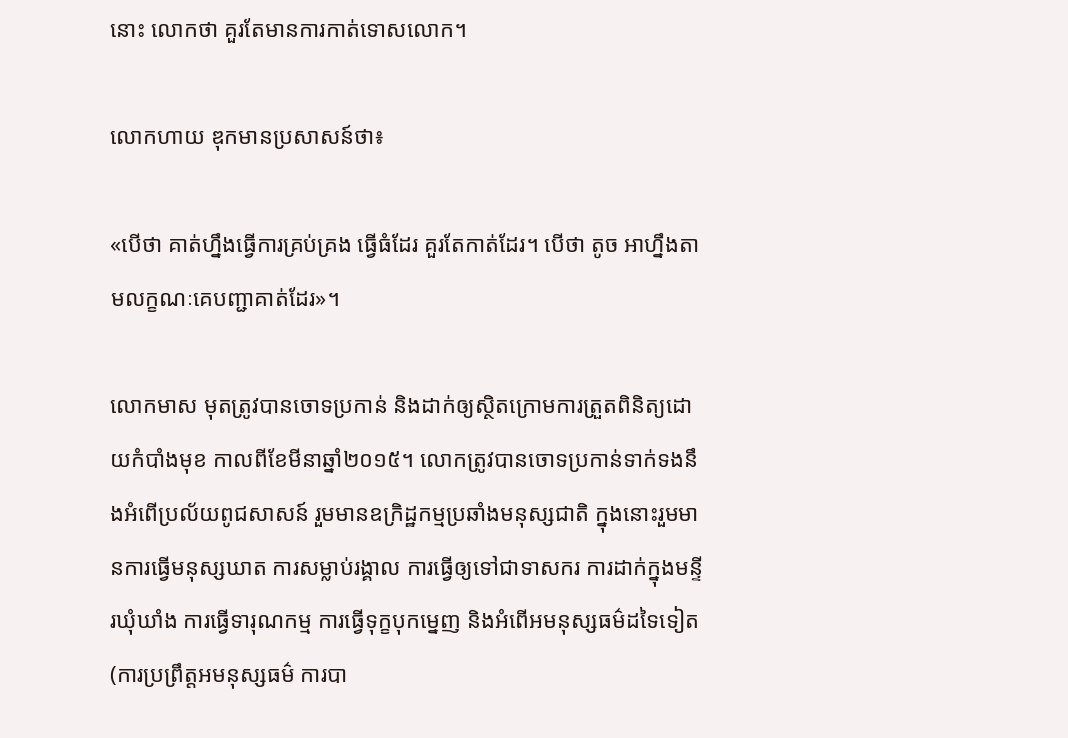នោះ លោកថា គួរតែមានការកាត់ទោសលោក។

លោកហាយ ឌុកមានប្រសាសន៍ថា៖

«បើថា គាត់ហ្នឹងធ្វើការគ្រប់គ្រង ធ្វើធំដែរ គួរតែកាត់ដែរ។ បើថា តូច អាហ្នឹងតាមលក្ខណៈគេបញ្ជាគាត់ដែរ»។

លោកមាស មុតត្រូវបានចោទប្រកាន់ និងដាក់ឲ្យស្ថិតក្រោមការត្រួតពិនិត្យដោយកំបាំងមុខ កាលពីខែមីនាឆ្នាំ២០១៥។ លោកត្រូវបានចោទប្រកាន់ទាក់ទងនឹងអំពើប្រល័យពូជសាសន៍ រួមមានឧក្រិដ្ឋកម្មប្រឆាំងមនុស្សជាតិ ក្នុងនោះរួមមានការធ្វើមនុស្សឃាត ការសម្លាប់រង្គាល ការធ្វើឲ្យទៅជាទាសករ ការដាក់ក្នុងមន្ទីរឃុំឃាំង ការធ្វើទារុណកម្ម ការធ្វើទុក្ខបុកម្នេញ និងអំពើអមនុស្សធម៌ដទៃទៀត(ការប្រព្រឹត្តអមនុស្សធម៌ ការបា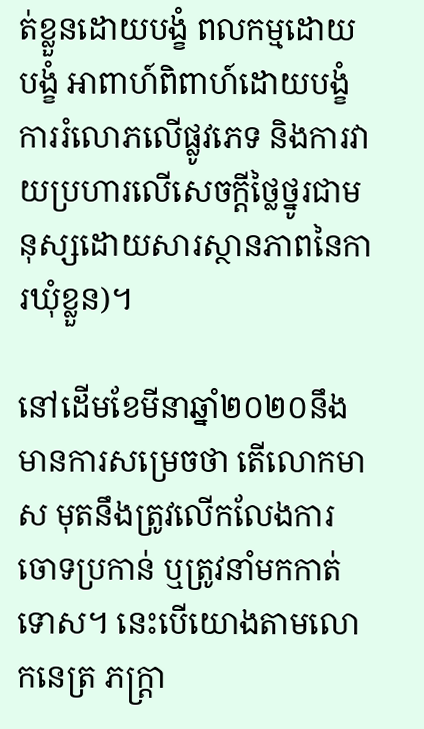ត់ខ្លួនដោយបង្ខំ ពលកម្មដោយបង្ខំ អាពាហ៍ពិពាហ៍ដោយបង្ខំ ការរំលោភលើផ្លូវភេទ និងការវាយប្រហារលើសេចក្តីថ្លៃថ្នូរជាមនុស្សដោយសារស្ថានភាពនៃការឃុំខ្លួន)។

នៅដើមខែមីនាឆ្នាំ២០២០នឹងមានការសម្រេចថា តើលោកមាស មុតនឹងត្រូវលើកលែងការចោទប្រកាន់ ឬត្រូវនាំមកកាត់ទោស។ នេះបើយោងតាមលោកនេត្រ ភក្រ្តា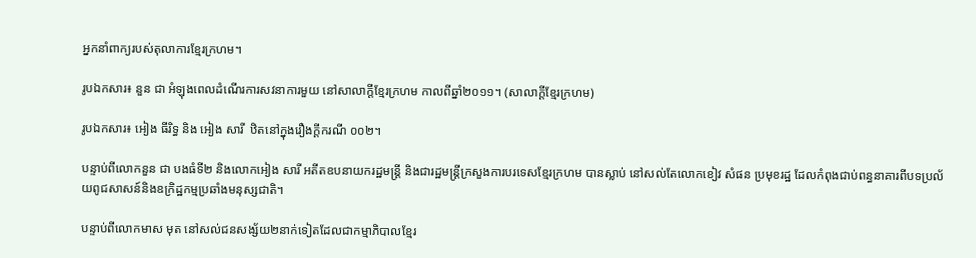អ្នកនាំពាក្យរបស់តុលាការខ្មែរក្រហម។

រូបឯកសារ៖ នួន ជា អំឡុងពេលដំណើរការសវនាការមួយ នៅសាលាក្ដីខ្មែរក្រហម កាលពីឆ្នាំ២០១១។ (សាលាក្ដីខ្មែរក្រហម)

រូបឯកសារ៖ អៀង ធីរិទ្ធ និង អៀង សារី  ឋិតនៅក្នុងរឿងក្តីករណី ០០២។

បន្ទាប់ពីលោកនួន ជា បងធំទី២ និងលោកអៀង សារី អតីតឧបនាយករដ្ឋមន្ត្រី និងជារដ្ឋមន្ដ្រីក្រសួងការបរទេសខ្មែរក្រហម បានស្លាប់ នៅសល់តែលោកខៀវ សំផន ប្រមុខរដ្ឋ ដែលកំពុងជាប់ពន្ធនាគារពីបទប្រល័យពូជសាសន៍និងឧក្រិដ្ឋកម្មប្រឆាំងមនុស្សជាតិ។

បន្ទាប់ពីលោកមាស មុត នៅសល់ជនសង្ស័យ២នាក់ទៀតដែលជាកម្មាភិបាលខ្មែរ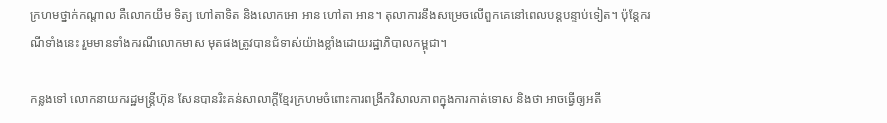ក្រហមថ្នាក់កណ្តាល គឺលោកយឹម ទិត្យ ហៅតាទិត និងលោកអោ អាន ហៅតា អាន។ តុលាការនឹងសម្រេចលើពួកគេនៅពេលបន្តបន្ទាប់ទៀត។ ប៉ុន្តែករណីទាំងនេះ រួមមានទាំងករណីលោកមាស មុតផងត្រូវបានជំទាស់យ៉ាងខ្លាំងដោយរដ្ឋាភិបាលកម្ពុជា។

កន្លងទៅ លោកនាយករដ្ឋមន្ត្រីហ៊ុន សែនបានរិះគន់សាលាក្តីខ្មែរក្រហមចំពោះការពង្រីកវិសាលភាពក្នុងការកាត់ទោស និងថា អាចធ្វើឲ្យអតី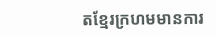តខ្មែរក្រហមមានការ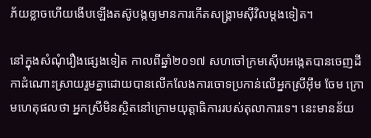ភ័យខ្លាចហើយងើបឡើងតស៊ូបង្កឲ្យមានការកើតសង្គ្រាមស៊ីវិលម្ដងទៀត។

នៅក្នុងសំណុំរឿងផ្សេងទៀត កាលពីឆ្នាំ២០១៧ សហចៅក្រមស៊ើបអង្កេតបានចេញដីកាដំណោះស្រាយរួមគ្នាដោយបានលើកលែងការចោទប្រកាន់លើអ្នកស្រីអ៊ឹម ចែម ក្រោមហេតុផលថា អ្នកស្រីមិនស្ថិតនៅក្រោមយុត្តាធិការរបស់តុលាការទេ។ នេះមានន័យ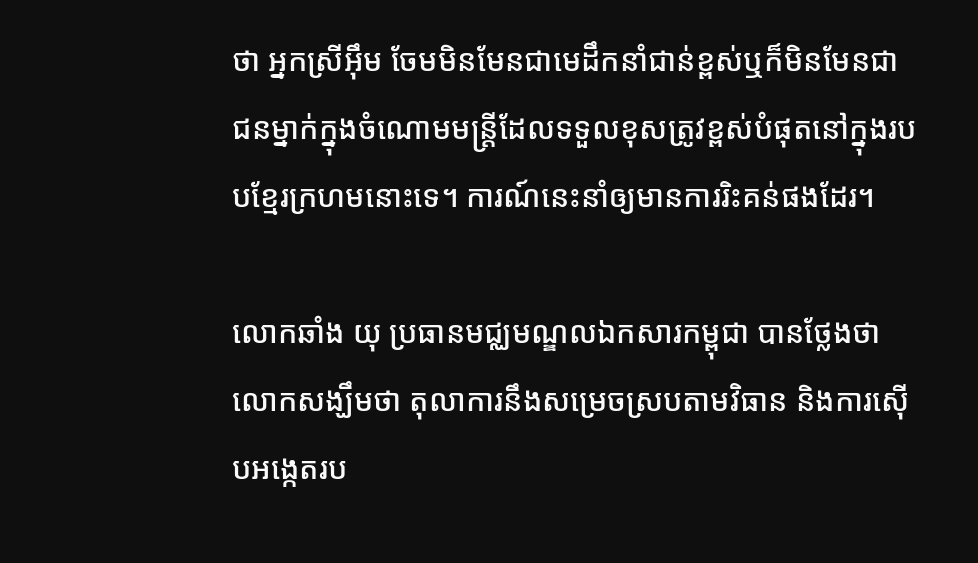ថា អ្នកស្រីអ៊ឹម ចែមមិនមែនជាមេដឹកនាំជាន់ខ្ពស់ឬក៏មិនមែនជាជនម្នាក់ក្នុងចំណោមមន្ត្រីដែលទទួលខុសត្រូវខ្ពស់បំផុតនៅក្នុងរបបខ្មែរក្រហមនោះទេ។ ការណ៍នេះនាំឲ្យមានការរិះគន់ផងដែរ។

លោកឆាំង យុ ប្រធានមជ្ឈមណ្ឌលឯកសារកម្ពុជា បានថ្លែងថា លោកសង្ឃឹមថា តុលាការនឹងសម្រេចស្របតាមវិធាន និងការស៊ើបអង្កេតរប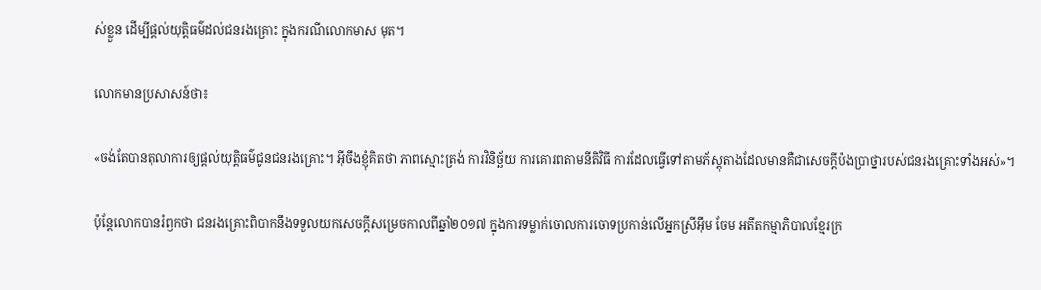ស់ខ្លួន ដើម្បីផ្តល់យុត្តិធម៌ដល់ជនរងគ្រោះ ក្នុងករណីលោកមាស មុត។

លោកមានប្រសាសន៍ថា៖

«ចង់តែបានតុលាការឲ្យផ្តល់យុត្តិធម៌ជូនជនរងគ្រោះ។ អ៊ីចឹងខ្ញុំគិតថា ភាពស្មោះត្រង់ ការវិនិច្ឆ័យ ការគោរពតាមនីតិវិធី ការដែលធ្វើទៅតាមភ័ស្តុតាងដែលមានគឺជាសេចក្តីប៉ងប្រាថ្នារបស់ជនរងគ្រោះទាំងអស់»។

ប៉ុន្តែលោកបានរំឭកថា ជនរងគ្រោះពិបាកនឹងទទួលយកសេចក្តីសម្រេចកាលពីឆ្នាំ២០១៧ ក្នុងការទម្លាក់ចោលការចោទប្រកាន់លើអ្នកស្រីអ៊ឹម ចែម អតីតកម្មាភិបាលខ្មែរក្រ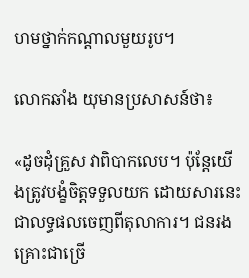ហមថ្នាក់កណ្តាលមួយរូប។

លោកឆាំង យុមានប្រសាសន៍ថា៖

«ដូចដុំគ្រួស វាពិបាកលេប។ ប៉ុន្តែយើងត្រូវបង្ខំចិត្តទទួលយក ដោយសារនេះជាលទ្ធផលចេញពីតុលាការ។ ជនរងគ្រោះជាច្រើ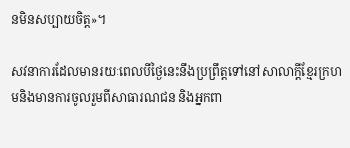នមិនសប្បាយចិត្ត»។

សវនាការដែលមានរយៈពេលបីថ្ងៃនេះនឹងប្រព្រឹត្តទៅនៅសាលាក្តីខ្មែរក្រហមនិងមានការចូលរួមពីសាធារណជន និងអ្នកពា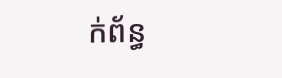ក់ព័ន្ធ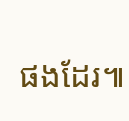ផងដែរ៕